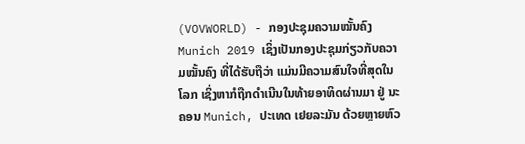(VOVWORLD) - ກອງປະຊຸມຄວາມໝັ້ນຄົງ Munich 2019 ເຊິ່ງເປັນກອງປະຊຸມກ່ຽວກັບຄວາມໝັ້ນຄົງ ທີ່ໄດ້ຮັບຖືວ່າ ແມ່ນມີຄວາມສົນໃຈທີ່ສຸດໃນໂລກ ເຊິ່ງຫາກໍຖືກດໍາເນີນໃນທ້າຍອາທິດຜ່ານມາ ຢູ່ ນະຄອນ Munich, ປະເທດ ເຢຍລະມັນ ດ້ວຍຫຼາຍຫົວ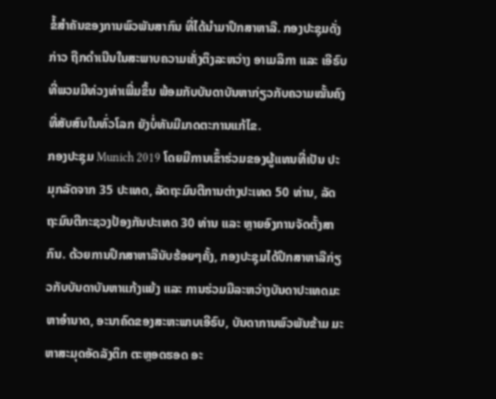ຂໍ້ສໍາຄັນຂອງການພົວພັນສາກົນ ທີ່ໄດ້ນໍາມາປຶກສາຫາລື. ກອງປະຊຸມດັ່ງກ່າວ ຖືກດໍາເນີນໃນສະພາບຄວາມເຄັ່ງຕຶງລະຫວ່າງ ອາເມລິກາ ແລະ ເອີຣົບ ທີ່ພວມມີທ່ວງທ່າເພີ່ມຂຶ້ນ ພ້ອມກັບບັນດາບັນຫາກ່ຽວກັບຄວາມໝັ້ນຄົງທີ່ສັບສົນໃນທົ່ວໂລກ ຍັງບໍ່ທັນມີມາດຕະການແກ້ໄຂ.
ກອງປະຊຸມ Munich 2019 ໂດຍມີການເຂົ້າຮ່ວມຂອງຜູ້ແທນທີ່ເປັນ ປະມຸກລັດຈາກ 35 ປະເທດ, ລັດຖະມົນຕີການຕ່າງປະເທດ 50 ທ່ານ, ລັດຖະມົນຕີກະຊວງປ້ອງກັນປະເທດ 30 ທ່ານ ແລະ ຫຼາຍອົງການຈັດຕັ້ງສາກົນ. ດ້ວຍການປຶກສາຫາລືນັບຮ້ອຍໆຄັ້ງ, ກອງປະຊຸມໄດ້ປຶກສາຫາລືກ່ຽວກັບບັນດາບັນຫາແກ້ງແຍ້ງ ແລະ ການຮ່ວມມືລະຫວ່າງບັນດາປະເທດມະຫາອໍານາດ, ອະນາຄົດຂອງສະຫະພາບເອີຣົບ, ບັນດາການພົວພັນຂ້າມ ມະຫາສະມຸດອັດລັງຕິກ ຕະຫຼອດຮອດ ອະ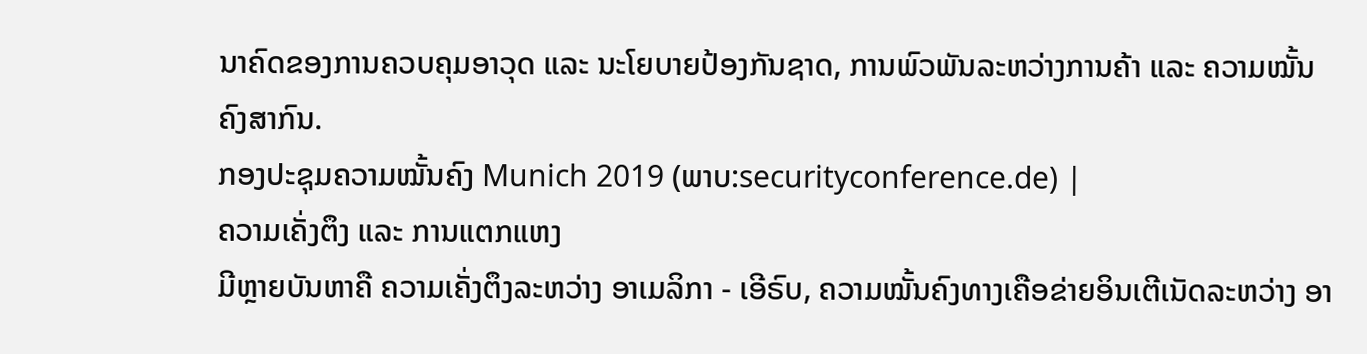ນາຄົດຂອງການຄວບຄຸມອາວຸດ ແລະ ນະໂຍບາຍປ້ອງກັນຊາດ, ການພົວພັນລະຫວ່າງການຄ້າ ແລະ ຄວາມໝັ້ນຄົງສາກົນ.
ກອງປະຊຸມຄວາມໝັ້ນຄົງ Munich 2019 (ພາບ:securityconference.de) |
ຄວາມເຄັ່ງຕຶງ ແລະ ການແຕກແຫງ
ມີຫຼາຍບັນຫາຄື ຄວາມເຄັ່ງຕຶງລະຫວ່າງ ອາເມລິກາ - ເອີຣົບ, ຄວາມໝັ້ນຄົງທາງເຄືອຂ່າຍອິນເຕີເນັດລະຫວ່າງ ອາ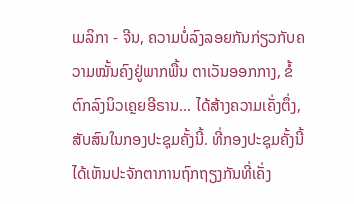ເມລິກາ - ຈີນ, ຄວາມບໍ່ລົງລອຍກັນກ່ຽວກັບຄວາມໝັ້ນຄົງຢູ່ພາກພື້ນ ຕາເວັນອອກກາງ, ຂໍ້ຕົກລົງນິວເຄຼຍອີຣານ... ໄດ້ສ້າງຄວາມເຄັ່ງຕຶ່ງ, ສັບສົນໃນກອງປະຊຸມຄັ້ງນີ້. ທີ່ກອງປະຊຸມຄັ້ງນີ້ ໄດ້ເຫັນປະຈັກຕາການຖົກຖຽງກັນທີ່ເຄັ່ງ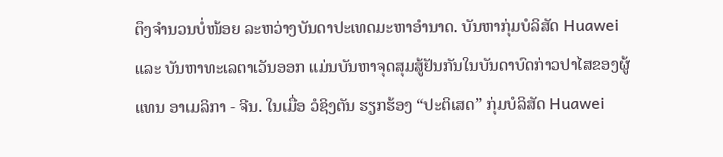ຕຶງຈໍານວນບໍ່ໜ້ອຍ ລະຫວ່າງບັນດາປະເທດມະຫາອໍານາດ. ບັນຫາກຸ່ມບໍລິສັດ Huawei ແລະ ບັນຫາທະເລຕາເວັນອອກ ແມ່ນບັນຫາຈຸດສຸມສູ້ຢັນກັນໃນບັນດາບົດກ່າວປາໄສຂອງຜູ້ແທນ ອາເມລິກາ - ຈີນ. ໃນເມື່ອ ວໍຊິງຕັນ ຮຽກຮ້ອງ “ປະຕິເສດ” ກຸ່ມບໍລິສັດ Huawei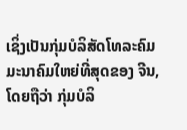ເຊິ່ງເປັນກຸ່ມບໍລິສັດໂທລະຄົມມະນາຄົມໃຫຍ່ທີ່ສຸດຂອງ ຈີນ, ໂດຍຖືວ່າ ກຸ່ມບໍລິ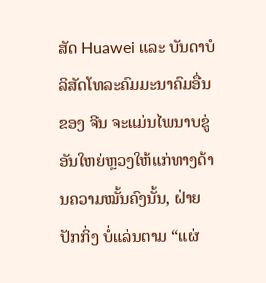ສັດ Huawei ແລະ ບັນດາບໍລິສັດໂທລະຄົມມະນາຄົມອື່ນຂອງ ຈີນ ຈະແມ່ນໄພນາບຂູ່ອັນໃຫຍ່ຫຼວງໃຫ້ແກ່ທາງດ້ານຄວາມໝັ້ນຄົງນັ້ນ, ຝ່າຍ ປັກກິ່ງ ບໍ່ແລ່ນຕາມ “ແຜ່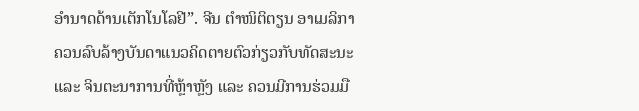ອໍານາດດ້ານເຕັກໂນໂລຢີ”. ຈີນ ຕໍາໜິຕິຕຽນ ອາເມລິກາ ຄວນລົບລ້າງບັນດາແນວຄິດຕາຍຕົວກ່ຽວກັບທັດສະນະ ແລະ ຈິນຕະນາການທີ່ຫຼ້າຫຼັງ ແລະ ຄວນມີການຮ່ວມມື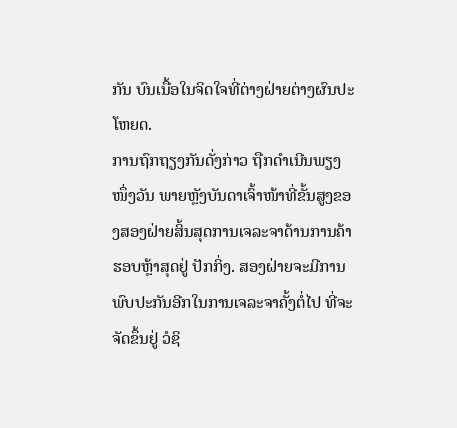ກັນ ບົນເນື້ອໃນຈິດໃຈທີ່ຕ່າງຝ່າຍຕ່າງຜົນປະໂຫຍດ.
ການຖົກຖຽງກັນດັ່ງກ່າວ ຖືກດໍາເນີນພຽງໜຶ່ງວັນ ພາຍຫຼັງບັນດາເຈົ້າໜ້າທີ່ຂັ້ນສູງຂອງສອງຝ່າຍສິ້ນສຸດການເຈລະຈາດ້ານການຄ້າຮອບຫຼ້າສຸດຢູ່ ປັກກິ່ງ. ສອງຝ່າຍຈະມີການພົບປະກັນອີກໃນການເຈລະຈາຄັ້ງຕໍ່ໄປ ທີ່ຈະຈັດຂຶ້ນຢູ່ ວໍຊິ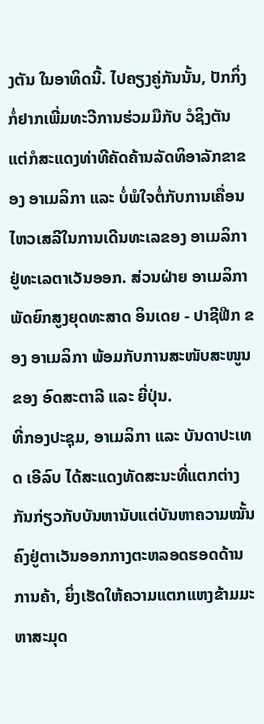ງຕັນ ໃນອາທິດນີ້. ໄປຄຽງຄູ່ກັນນັ້ນ, ປັກກິ່ງ ກໍ່ຢາກເພີ່ມທະວີການຮ່ວມມືກັບ ວໍຊິງຕັນ ແຕ່ກໍສະແດງທ່າທີຄັດຄ້ານລັດທິອາລັກຂາຂອງ ອາເມລິກາ ແລະ ບໍ່ພໍໃຈຕໍ່ກັບການເຄື່ອນໄຫວເສລີໃນການເດີນທະເລຂອງ ອາເມລິກາ ຢູ່ທະເລຕາເວັນອອກ. ສ່ວນຝ່າຍ ອາເມລິກາ ພັດຍົກສູງຍຸດທະສາດ ອິນເດຍ - ປາຊີຟີກ ຂອງ ອາເມລິກາ ພ້ອມກັບການສະໜັບສະໜູນຂອງ ອົດສະຕາລີ ແລະ ຍີ່ປຸ່ນ.
ທີ່ກອງປະຊຸມ, ອາເມລິກາ ແລະ ບັນດາປະເທດ ເອີລົບ ໄດ້ສະແດງທັດສະນະທີ່ແຕກຕ່າງກັນກ່ຽວກັບບັນຫານັບແຕ່ບັນຫາຄວາມໝັ້ນຄົງຢູ່ຕາເວັນອອກກາງຕະຫລອດຮອດດ້ານການຄ້າ, ຍິ່ງເຮັດໃຫ້ຄວາມແຕກແຫງຂ້າມມະຫາສະມຸດ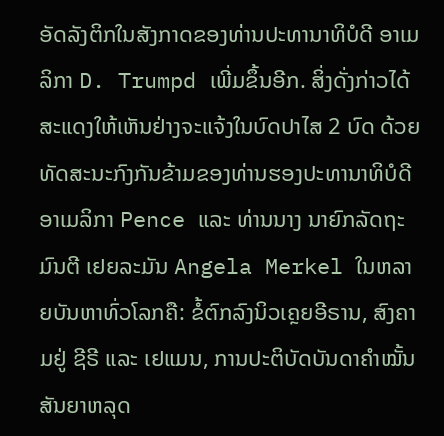ອັດລັງຕິກໃນສັງກາດຂອງທ່ານປະທານາທິບໍດີ ອາເມລິກາ D. Trumpd ເພີ່ມຂຶ້ນອີກ. ສິ່ງດັ່ງກ່າວໄດ້ສະແດງໃຫ້ເຫັນຢ່າງຈະແຈ້ງໃນບົດປາໄສ 2 ບົດ ດ້ວຍທັດສະນະກົງກັນຂ້າມຂອງທ່ານຮອງປະທານາທິບໍດີ ອາເມລິກາ Pence ແລະ ທ່ານນາງ ນາຍົກລັດຖະມົນຕີ ເຢຍລະມັນ Angela Merkel ໃນຫລາຍບັນຫາທົ່ວໂລກຄື: ຂໍ້ຕົກລົງນິວເຄຼຍອີຣານ, ສົງຄາມຢູ່ ຊີຣີ ແລະ ເຢແມນ, ການປະຕິບັດບັນດາຄຳໝັ້ນສັນຍາຫລຸດ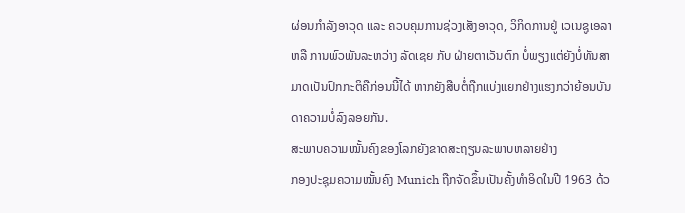ຜ່ອນກຳລັງອາວຸດ ແລະ ຄວບຄຸມການຊ່ວງເສັງອາວຸດ, ວິກິດການຢູ່ ເວເນຊູເອລາ ຫລື ການພົວພັນລະຫວ່າງ ລັດເຊຍ ກັບ ຝ່າຍຕາເວັນຕົກ ບໍ່ພຽງແຕ່ຍັງບໍ່ທັນສາມາດເປັນປົກກະຕິຄືກ່ອນນີ້ໄດ້ ຫາກຍັງສືບຕໍ່ຖືກແບ່ງແຍກຢ່າງແຮງກວ່າຍ້ອນບັນດາຄວາມບໍ່ລົງລອຍກັນ.
ສະພາບຄວາມໝັ້ນຄົງຂອງໂລກຍັງຂາດສະຖຽນລະພາບຫລາຍຢ່າງ
ກອງປະຊຸມຄວາມໝັ້ນຄົງ Munich ຖືກຈັດຂຶ້ນເປັນຄັ້ງທຳອິດໃນປີ 1963 ດ້ວ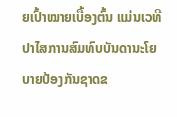ຍເປົ້າໝາຍເບື້ອງຕົ້ນ ແມ່ນເວທີປາໄສການສົມທົບບັນດານະໂຍບາຍປ້ອງກັນຊາດຂ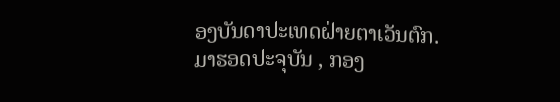ອງບັນດາປະເທດຝ່າຍຕາເວັນຕົກ.
ມາຮອດປະຈຸບັນ , ກອງ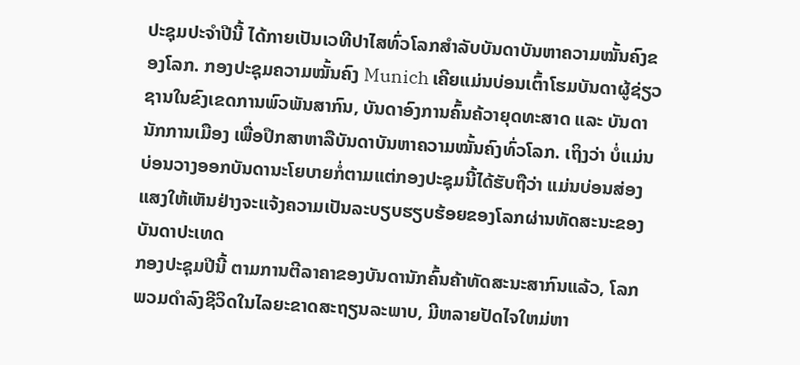ປະຊຸມປະຈຳປີນີ້ ໄດ້ກາຍເປັນເວທີປາໄສທົ່ວໂລກສຳລັບບັນດາບັນຫາຄວາມໝັ້ນຄົງຂອງໂລກ. ກອງປະຊຸມຄວາມໝັ້ນຄົງ Munich ເຄີຍແມ່ນບ່ອນເຕົ້າໂຮມບັນດາຜູ້ຊ່ຽວຊານໃນຂົງເຂດການພົວພັນສາກົນ, ບັນດາອົງການຄົ້ນຄ້ວາຍຸດທະສາດ ແລະ ບັນດານັກການເມືອງ ເພື່ອປຶກສາຫາລືບັນດາບັນຫາຄວາມໝັ້ນຄົງທົ່ວໂລກ. ເຖິງວ່າ ບໍ່ແມ່ນບ່ອນວາງອອກບັນດານະໂຍບາຍກໍ່ຕາມແຕ່ກອງປະຊຸມນີ້ໄດ້ຮັບຖືວ່າ ແມ່ນບ່ອນສ່ອງແສງໃຫ້ເຫັນຢ່າງຈະແຈ້ງຄວາມເປັນລະບຽບຮຽບຮ້ອຍຂອງໂລກຜ່ານທັດສະນະຂອງບັນດາປະເທດ
ກອງປະຊຸມປີນີ້ ຕາມການຕີລາຄາຂອງບັນດານັກຄົ້ນຄ້າທັດສະນະສາກົນແລ້ວ, ໂລກ ພວມດຳລົງຊີວິດໃນໄລຍະຂາດສະຖຽນລະພາບ, ມີຫລາຍປັດໄຈໃຫມ່ຫາ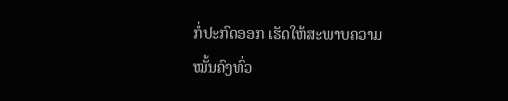ກໍ່ປະກົດອອກ ເຮັດໃຫ້ສະພາບຄວາມໝັ້ນຄົງທົ່ວ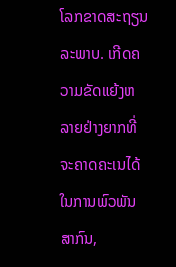ໂລກຂາດສະຖຽນລະພາບ. ເກີດຄວາມຂັດແຍ້ງຫລາຍຢ່າງຍາກທີ່ຈະຄາດຄະເນໄດ້ໃນການພົວພັນສາກົນ,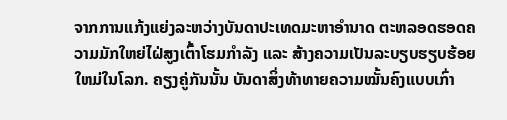ຈາກການແກ້ງແຍ່ງລະຫວ່າງບັນດາປະເທດມະຫາອຳນາດ ຕະຫລອດຮອດຄວາມມັກໃຫຍ່ໄຝ່ສູງເຕົ້າໂຮມກຳລັງ ແລະ ສ້າງຄວາມເປັນລະບຽບຮຽບຮ້ອຍໃຫມ່ໃນໂລກ. ຄຽງຄູ່ກັນນັ້ນ ບັນດາສິ່ງທ້າທາຍຄວາມໝັ້ນຄົງແບບເກົ່າ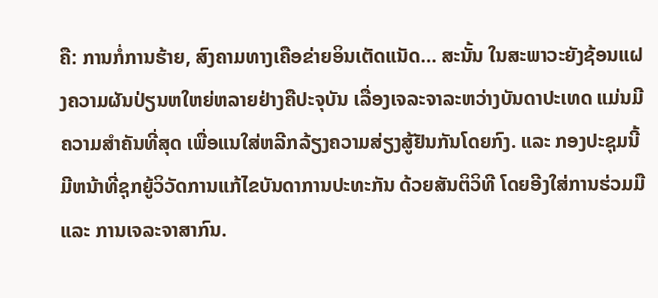ຄື: ການກໍ່ການຮ້າຍ, ສົງຄາມທາງເຄືອຂ່າຍອິນເຕັດແນັດ… ສະນັ້ນ ໃນສະພາວະຍັງຊ້ອນແຝງຄວາມຜັນປ່ຽນຫໃຫຍ່ຫລາຍຢ່າງຄືປະຈຸບັນ ເລື່ອງເຈລະຈາລະຫວ່າງບັນດາປະເທດ ແມ່ນມີຄວາມສຳຄັນທີ່ສຸດ ເພື່ອແນໃສ່ຫລີກລ້ຽງຄວາມສ່ຽງສູ້ຢັນກັນໂດຍກົງ. ແລະ ກອງປະຊຸມນີ້ ມີຫນ້າທີ່ຊຸກຍູ້ວິວັດການແກ້ໄຂບັນດາການປະທະກັນ ດ້ວຍສັນຕິວິທີ ໂດຍອີງໃສ່ການຮ່ວມມື ແລະ ການເຈລະຈາສາກົນ.